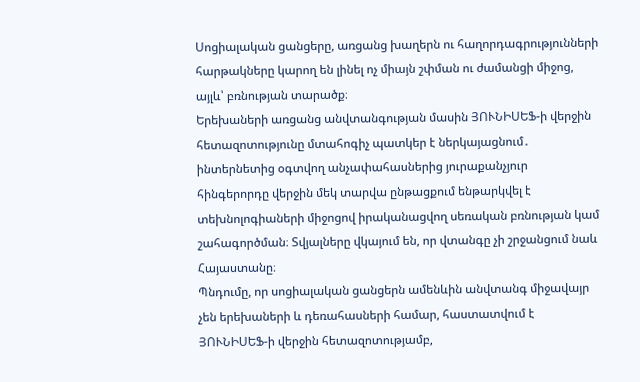Սոցիալական ցանցերը, առցանց խաղերն ու հաղորդագրությունների հարթակները կարող են լինել ոչ միայն շփման ու ժամանցի միջոց, այլև՝ բռնության տարածք։
Երեխաների առցանց անվտանգության մասին ՅՈՒՆԻՍԵՖ-ի վերջին հետազոտությունը մտահոգիչ պատկեր է ներկայացնում․ ինտերնետից օգտվող անչափահասներից յուրաքանչյուր հինգերորդը վերջին մեկ տարվա ընթացքում ենթարկվել է տեխնոլոգիաների միջոցով իրականացվող սեռական բռնության կամ շահագործման։ Տվյալները վկայում են, որ վտանգը չի շրջանցում նաև Հայաստանը։
Պնդումը, որ սոցիալական ցանցերն ամենևին անվտանգ միջավայր չեն երեխաների և դեռահասների համար, հաստատվում է ՅՈՒՆԻՍԵՖ-ի վերջին հետազոտությամբ,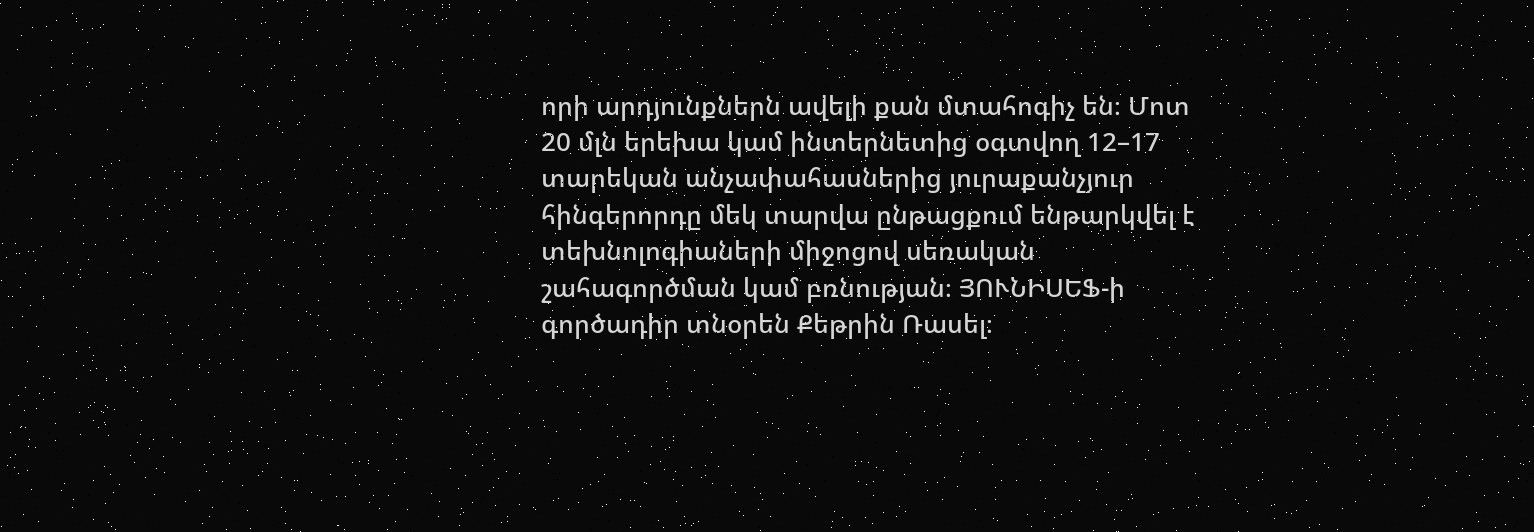որի արդյունքներն ավելի քան մտահոգիչ են։ Մոտ 20 մլն երեխա կամ ինտերնետից օգտվող 12–17 տարեկան անչափահասներից յուրաքանչյուր հինգերորդը մեկ տարվա ընթացքում ենթարկվել է տեխնոլոգիաների միջոցով սեռական շահագործման կամ բռնության։ ՅՈՒՆԻՍԵՖ-ի գործադիր տնօրեն Քեթրին Ռասել։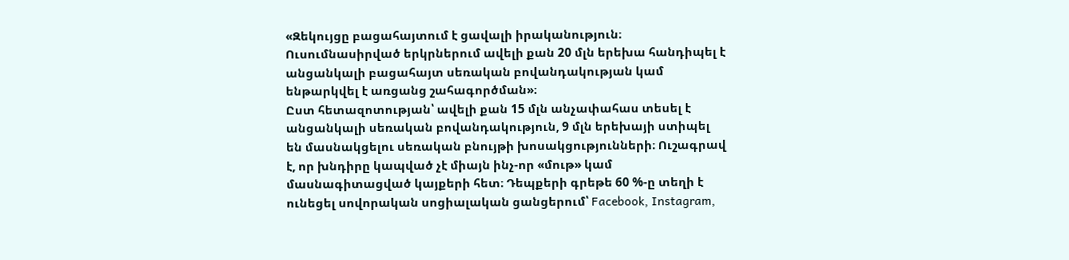«Զեկույցը բացահայտում է ցավալի իրականություն։ Ուսումնասիրված երկրներում ավելի քան 20 մլն երեխա հանդիպել է անցանկալի բացահայտ սեռական բովանդակության կամ ենթարկվել է առցանց շահագործման»։
Ըստ հետազոտության՝ ավելի քան 15 մլն անչափահաս տեսել է անցանկալի սեռական բովանդակություն, 9 մլն երեխայի ստիպել են մասնակցելու սեռական բնույթի խոսակցությունների։ Ուշագրավ է, որ խնդիրը կապված չէ միայն ինչ-որ «մութ» կամ մասնագիտացված կայքերի հետ։ Դեպքերի գրեթե 60 %-ը տեղի է ունեցել սովորական սոցիալական ցանցերում՝ Facebook, Instagram,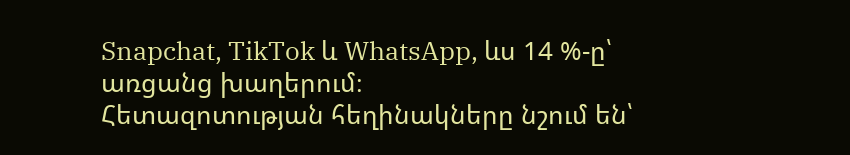Snapchat, TikTok և WhatsApp, ևս 14 %-ը՝ առցանց խաղերում։
Հետազոտության հեղինակները նշում են՝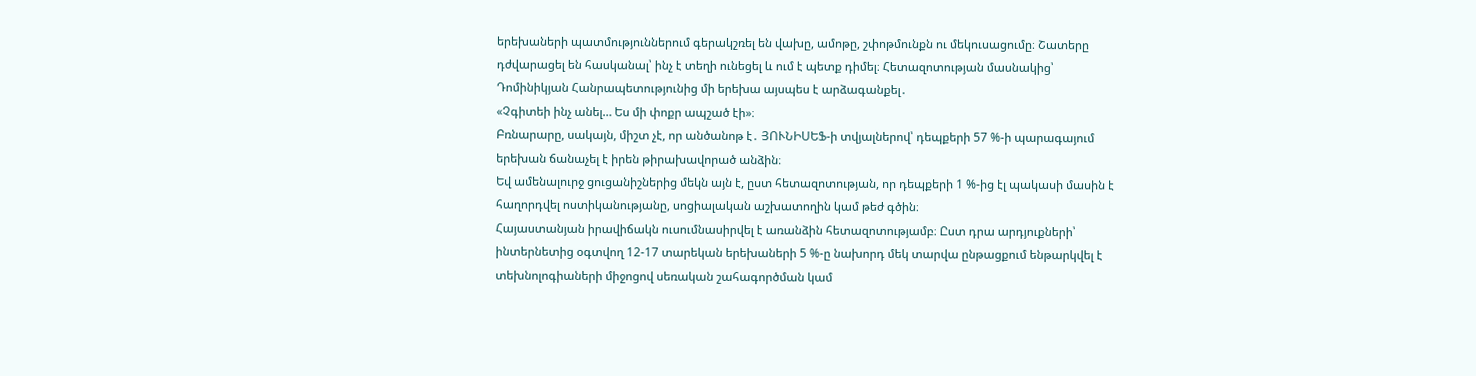երեխաների պատմություններում գերակշռել են վախը, ամոթը, շփոթմունքն ու մեկուսացումը։ Շատերը դժվարացել են հասկանալ՝ ինչ է տեղի ունեցել և ում է պետք դիմել։ Հետազոտության մասնակից՝ Դոմինիկյան Հանրապետությունից մի երեխա այսպես է արձագանքել․
«Չգիտեի ինչ անել… Ես մի փոքր ապշած էի»։
Բռնարարը, սակայն, միշտ չէ, որ անծանոթ է․ ՅՈՒՆԻՍԵՖ-ի տվյալներով՝ դեպքերի 57 %-ի պարագայում երեխան ճանաչել է իրեն թիրախավորած անձին։
Եվ ամենալուրջ ցուցանիշներից մեկն այն է, ըստ հետազոտության, որ դեպքերի 1 %-ից էլ պակասի մասին է հաղորդվել ոստիկանությանը, սոցիալական աշխատողին կամ թեժ գծին։
Հայաստանյան իրավիճակն ուսումնասիրվել է առանձին հետազոտությամբ։ Ըստ դրա արդյուքների՝ ինտերնետից օգտվող 12-17 տարեկան երեխաների 5 %-ը նախորդ մեկ տարվա ընթացքում ենթարկվել է տեխնոլոգիաների միջոցով սեռական շահագործման կամ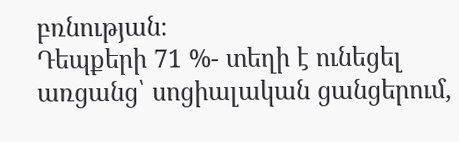բռնության։
Դեպքերի 71 %- տեղի է ունեցել առցանց՝ սոցիալական ցանցերում,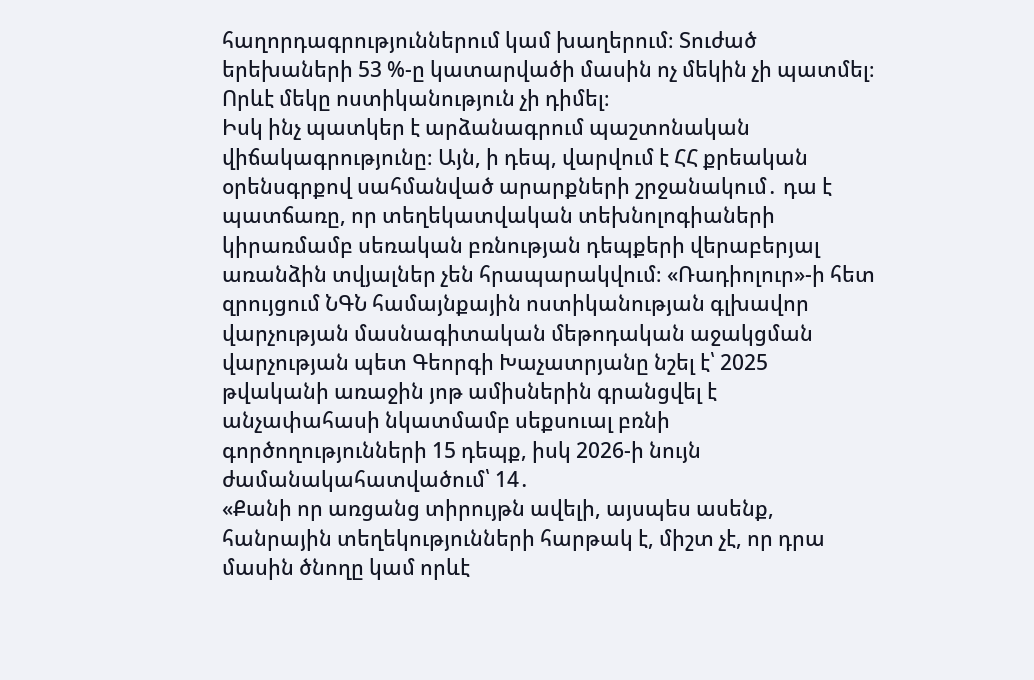հաղորդագրություններում կամ խաղերում։ Տուժած երեխաների 53 %-ը կատարվածի մասին ոչ մեկին չի պատմել։ Որևէ մեկը ոստիկանություն չի դիմել։
Իսկ ինչ պատկեր է արձանագրում պաշտոնական վիճակագրությունը։ Այն, ի դեպ, վարվում է ՀՀ քրեական օրենսգրքով սահմանված արարքների շրջանակում․ դա է պատճառը, որ տեղեկատվական տեխնոլոգիաների կիրառմամբ սեռական բռնության դեպքերի վերաբերյալ առանձին տվյալներ չեն հրապարակվում։ «Ռադիոլուր»-ի հետ զրույցում ՆԳՆ համայնքային ոստիկանության գլխավոր վարչության մասնագիտական մեթոդական աջակցման վարչության պետ Գեորգի Խաչատրյանը նշել է՝ 2025 թվականի առաջին յոթ ամիսներին գրանցվել է անչափահասի նկատմամբ սեքսուալ բռնի գործողությունների 15 դեպք, իսկ 2026-ի նույն ժամանակահատվածում՝ 14․
«Քանի որ առցանց տիրույթն ավելի, այսպես ասենք, հանրային տեղեկությունների հարթակ է, միշտ չէ, որ դրա մասին ծնողը կամ որևէ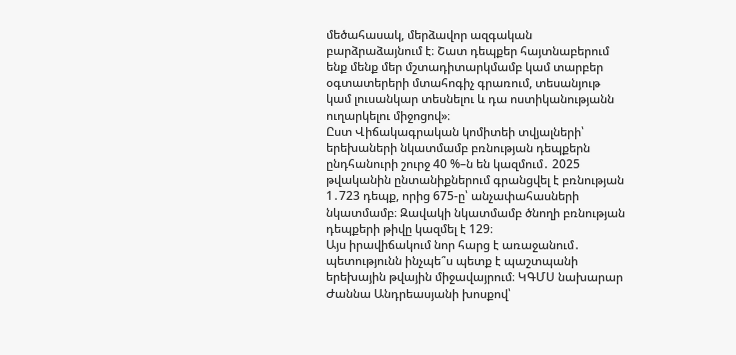մեծահասակ, մերձավոր ազգական բարձրաձայնում է։ Շատ դեպքեր հայտնաբերում ենք մենք մեր մշտադիտարկմամբ կամ տարբեր օգտատերերի մտահոգիչ գրառում, տեսանյութ կամ լուսանկար տեսնելու և դա ոստիկանությանն ուղարկելու միջոցով»։
Ըստ Վիճակագրական կոմիտեի տվյալների՝ երեխաների նկատմամբ բռնության դեպքերն ընդհանուրի շուրջ 40 %–ն են կազմում․ 2025 թվականին ընտանիքներում գրանցվել է բռնության 1․723 դեպք, որից 675-ը՝ անչափահասների նկատմամբ։ Զավակի նկատմամբ ծնողի բռնության դեպքերի թիվը կազմել է 129։
Այս իրավիճակում նոր հարց է առաջանում․ պետությունն ինչպե՞ս պետք է պաշտպանի երեխային թվային միջավայրում։ ԿԳՄՍ նախարար Ժաննա Անդրեասյանի խոսքով՝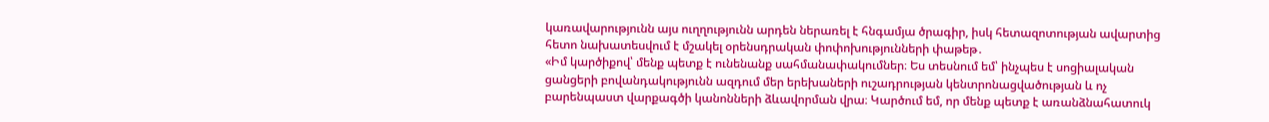կառավարությունն այս ուղղությունն արդեն ներառել է հնգամյա ծրագիր, իսկ հետազոտության ավարտից հետո նախատեսվում է մշակել օրենսդրական փոփոխությունների փաթեթ․
«Իմ կարծիքով՝ մենք պետք է ունենանք սահմանափակումներ։ Ես տեսնում եմ՝ ինչպես է սոցիալական ցանցերի բովանդակությունն ազդում մեր երեխաների ուշադրության կենտրոնացվածության և ոչ բարենպաստ վարքագծի կանոնների ձևավորման վրա։ Կարծում եմ, որ մենք պետք է առանձնահատուկ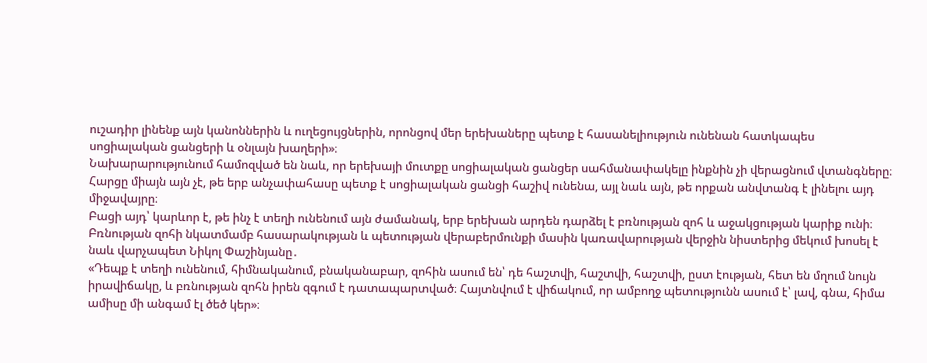ուշադիր լինենք այն կանոններին և ուղեցույցներին, որոնցով մեր երեխաները պետք է հասանելիություն ունենան հատկապես սոցիալական ցանցերի և օնլայն խաղերի»։
Նախարարությունում համոզված են նաև, որ երեխայի մուտքը սոցիալական ցանցեր սահմանափակելը ինքնին չի վերացնում վտանգները։ Հարցը միայն այն չէ, թե երբ անչափահասը պետք է սոցիալական ցանցի հաշիվ ունենա, այլ նաև այն, թե որքան անվտանգ է լինելու այդ միջավայրը։
Բացի այդ՝ կարևոր է, թե ինչ է տեղի ունենում այն ժամանակ, երբ երեխան արդեն դարձել է բռնության զոհ և աջակցության կարիք ունի։
Բռնության զոհի նկատմամբ հասարակության և պետության վերաբերմունքի մասին կառավարության վերջին նիստերից մեկում խոսել է նաև վարչապետ Նիկոլ Փաշինյանը․
«Դեպք է տեղի ունենում, հիմնականում, բնականաբար, զոհին ասում են՝ դե հաշտվի, հաշտվի, հաշտվի, ըստ էության, հետ են մղում նույն իրավիճակը, և բռնության զոհն իրեն զգում է դատապարտված։ Հայտնվում է վիճակում, որ ամբողջ պետությունն ասում է՝ լավ, գնա, հիմա ամիսը մի անգամ էլ ծեծ կեր»։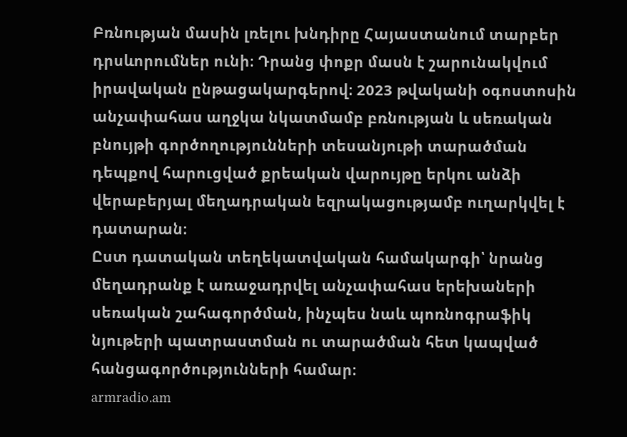Բռնության մասին լռելու խնդիրը Հայաստանում տարբեր դրսևորումներ ունի։ Դրանց փոքր մասն է շարունակվում իրավական ընթացակարգերով։ 2023 թվականի օգոստոսին անչափահաս աղջկա նկատմամբ բռնության և սեռական բնույթի գործողությունների տեսանյութի տարածման դեպքով հարուցված քրեական վարույթը երկու անձի վերաբերյալ մեղադրական եզրակացությամբ ուղարկվել է դատարան։
Ըստ դատական տեղեկատվական համակարգի՝ նրանց մեղադրանք է առաջադրվել անչափահաս երեխաների սեռական շահագործման, ինչպես նաև պոռնոգրաֆիկ նյութերի պատրաստման ու տարածման հետ կապված հանցագործությունների համար։
armradio.am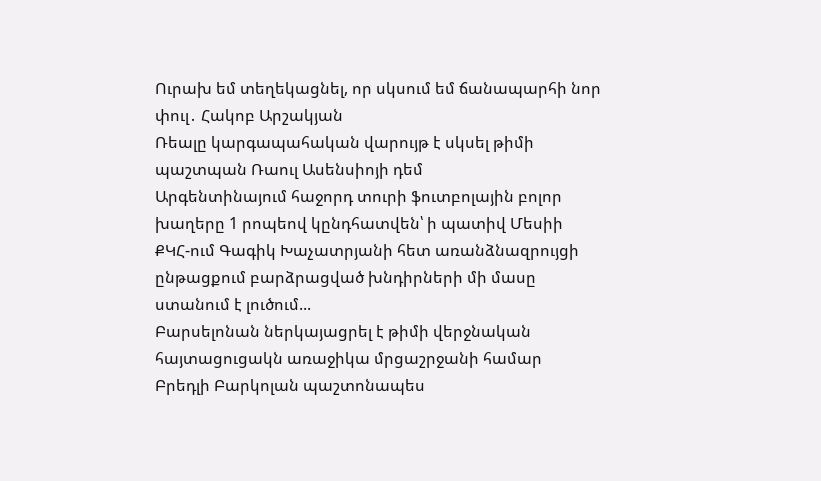Ուրախ եմ տեղեկացնել, որ սկսում եմ ճանապարհի նոր փուլ․ Հակոբ Արշակյան
Ռեալը կարգապահական վարույթ է սկսել թիմի պաշտպան Ռաուլ Ասենսիոյի դեմ
Արգենտինայում հաջորդ տուրի ֆուտբոլային բոլոր խաղերը 1 րոպեով կընդհատվեն՝ ի պատիվ Մեսիի
ՔԿՀ-ում Գագիկ Խաչատրյանի հետ առանձնազրույցի ընթացքում բարձրացված խնդիրների մի մասը ստանում է լուծում...
Բարսելոնան ներկայացրել է թիմի վերջնական հայտացուցակն առաջիկա մրցաշրջանի համար
Բրեդլի Բարկոլան պաշտոնապես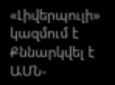«Լիվերպուլի» կազմում է
Քննարկվել է ԱՄՆ-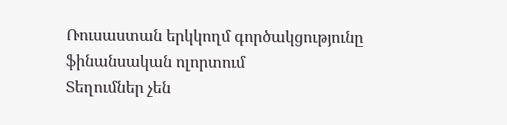Ռուսաստան երկկողմ գործակցությունը ֆինանսական ոլորտում
Տեղումներ չեն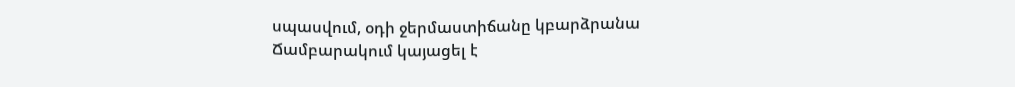սպասվում, օդի ջերմաստիճանը կբարձրանա
Ճամբարակում կայացել է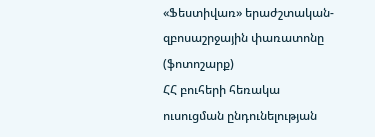«Ֆեստիվառ» երաժշտական-զբոսաշրջային փառատոնը (ֆոտոշարք)
ՀՀ բուհերի հեռակա ուսուցման ընդունելության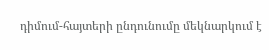դիմում-հայտերի ընդունումը մեկնարկում է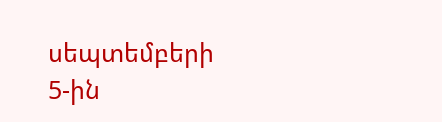սեպտեմբերի 5-ին